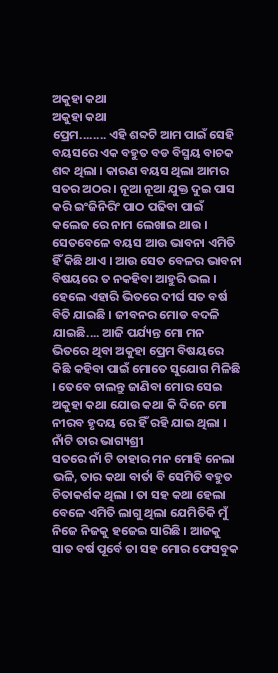ଅକୁହା କଥା
ଅକୁହା କଥା
ପ୍ରେମ........ ଏହି ଶବ୍ଦଟି ଆମ ପାଇଁ ସେହି ବୟସରେ ଏକ ବହୁତ ବଡ ବିସ୍ମୟ ବାଚକ ଶବ୍ଦ ଥିଲା । କାରଣ ବୟସ ଥିଲା ଆମର ସତର ଅଠର । ନୂଆ ନୂଆ ଯୁକ୍ତ ଦୁଇ ପାସ କରି ଇଂଜିନିରିଂ ପାଠ ପଢିବା ପାଇଁ କଲେଜ ରେ ନାମ ଲେଖାଇ ଥାଉ । ସେତବେଳେ ବୟସ ଆଉ ଭାବନା ଏମିତି ହିଁ କିଛି ଥାଏ । ଆଉ ସେତ ବେଳର ଭାବନା ବିଷୟରେ ତ ନକହିବା ଆହୁରି ଭଲ । ହେଲେ ଏହାରି ଭିତରେ ଦୀର୍ଘ ସତ ବର୍ଷ ବିତି ଯାଇଛି । ଜୀବନର ମୋଡ ବଦଳି ଯାଇଛି.... ଆଜି ପର୍ଯ୍ୟନ୍ତ ମୋ ମନ ଭିତରେ ଥିବା ଅକୁହା ପ୍ରେମ ବିଷୟରେ କିଛି କହିବା ପାଇଁ ମୋତେ ସୁଯୋଗ ମିଳିଛି । ତେବେ ଚାଲନ୍ତୁ ଜାଣିବା ମୋର ସେଇ ଅକୁହା କଥା ଯୋଉ କଥା କି ଦିନେ ମୋ ନୀରବ ହୃଦୟ ରେ ହିଁ ରହି ଯାଇ ଥିଲା ।
ନାଁଟି ତାର ଭାଗ୍ୟଶ୍ରୀ
ସତରେ ନାଁ ଟି ତାହାର ମନ ମୋହି ନେଲା ଭଳି, ତାର କଥା ବାର୍ତା ବି ସେମିତି ବହୁତ ଚିତାକର୍ଶକ ଥିଲା । ତା ସହ କଥା ହେଲା ବେଳେ ଏମିତି ଲାଗୁ ଥିଲା ଯେମିତିକି ମୁଁ ନିଜେ ନିଜକୁ ହଜେଇ ସାରିଛି । ଆଜକୁ ସାତ ବର୍ଷ ପୂର୍ବେ ତା ସହ ମୋର ଫେସବୁକ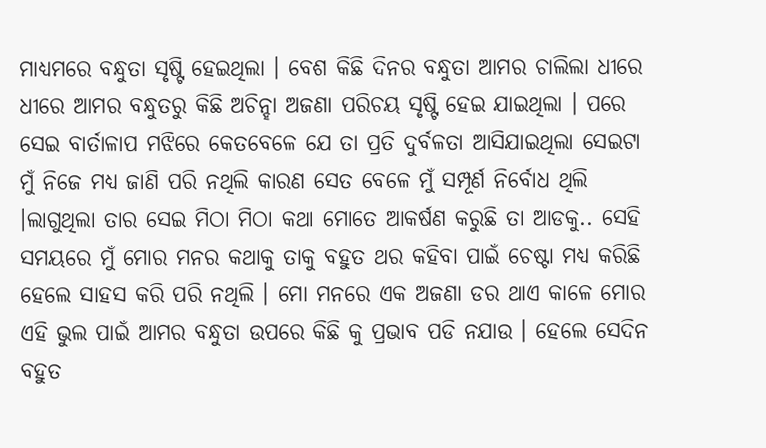ମାଧ୍ୟମରେ ବନ୍ଧୁତା ସୃଷ୍ଟି ହେଇଥିଲା । ବେଶ କିଛି ଦିନର ବନ୍ଧୁତା ଆମର ଚାଲିଲା ଧୀରେ ଧୀରେ ଆମର ବନ୍ଧୁତରୁ କିଛି ଅଚିନ୍ହା ଅଜଣା ପରିଚୟ ସୃଷ୍ଟି ହେଇ ଯାଇଥିଲା । ପରେ ସେଇ ବାର୍ତାଳାପ ମଝିରେ କେତବେଳେ ଯେ ତା ପ୍ରତି ଦୁର୍ବଳତା ଆସିଯାଇଥିଲା ସେଇଟା ମୁଁ ନିଜେ ମଧ୍ୟ ଜାଣି ପରି ନଥିଲି କାରଣ ସେତ ବେଳେ ମୁଁ ସମ୍ପୂର୍ଣ ନିର୍ବୋଧ ଥିଲି ।ଲାଗୁଥିଲା ତାର ସେଇ ମିଠା ମିଠା କଥା ମୋତେ ଆକର୍ଷଣ କରୁଛି ତା ଆଡକୁ.. ସେହି ସମୟରେ ମୁଁ ମୋର ମନର କଥାକୁ ତାକୁ ବହୁତ ଥର କହିବା ପାଇଁ ଚେଷ୍ଟା ମଧ୍ୟ କରିଛି ହେଲେ ସାହସ କରି ପରି ନଥିଲି । ମୋ ମନରେ ଏକ ଅଜଣା ଡର ଥାଏ କାଳେ ମୋର ଏହି ଭୁଲ ପାଇଁ ଆମର ବନ୍ଧୁତା ଉପରେ କିଛି କୁ ପ୍ରଭାବ ପଡି ନଯାଉ । ହେଲେ ସେଦିନ ବହୁତ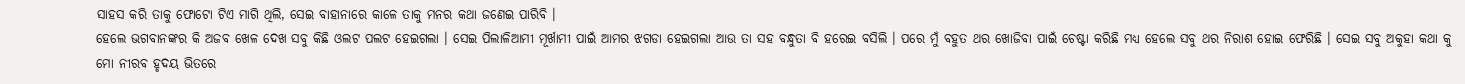ସାହସ କରି ତାକୁ ଫୋଟୋ ଟିଏ ମାଗି ଥିଲି, ସେଇ ବାହାନାରେ କାଳେ ତାକୁ ମନର କଥା ଜଣେଇ ପାରିବି ।
ହେଲେ ଭଗବାନଙ୍କର କି ଅଜବ ଖେଳ ଦେଖ ସବୁ କିଛି ଓଲଟ ପଲଟ ହେଇଗଲା । ସେଇ ପିଲାଳିଆମୀ ମୂର୍ଖାମୀ ପାଇଁ ଆମର ଝଗଡା ହେଇଗଲା ଆଉ ତା ସହ ବନ୍ଧୁତା ବି ହରେଇ ବସିଲି । ପରେ ମୁଁ ବହୁତ ଥର ଖୋଜିବା ପାଇଁ ଚେଷ୍ଟା କରିଛି ମଧ୍ୟ ହେଲେ ସବୁ ଥର ନିରାଶ ହୋଇ ଫେରିଛି । ସେଇ ସବୁ ଅକୁହା କଥା କୁ ମୋ ନୀରବ ହୃଦୟ ଭିତରେ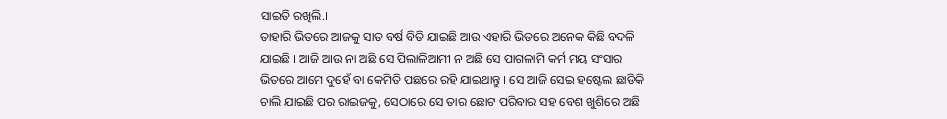ସାଇତି ରଖିଲି.।
ତାହାରି ଭିତରେ ଆଜକୁ ସାତ ବର୍ଷ ବିତି ଯାଇଛି ଆଉ ଏହାରି ଭିତରେ ଅନେକ କିଛି ବଦଳି ଯାଇଛି । ଆଜି ଆଉ ନା ଅଛି ସେ ପିଲାଳିଆମୀ ନ ଅଛି ସେ ପାଗଳାମି କର୍ମ ମୟ ସଂସାର ଭିତରେ ଆମେ ଦୁହେଁ ବା କେମିତି ପଛରେ ରହି ଯାଇଥାନ୍ତୁ । ସେ ଆଜି ସେଇ ହଷ୍ଟେଲ ଛାଡିକି ଚାଲି ଯାଇଛି ପର ରାଇଜକୁ, ସେଠାରେ ସେ ତାର ଛୋଟ ପରିବାର ସହ ବେଶ ଖୁଶିରେ ଅଛି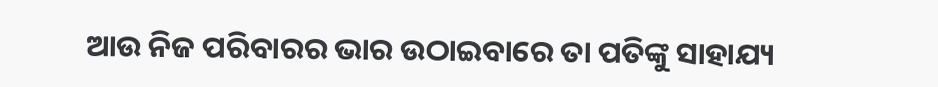ଆଉ ନିଜ ପରିବାରର ଭାର ଉଠାଇବାରେ ତା ପତିଙ୍କୁ ସାହାଯ୍ୟ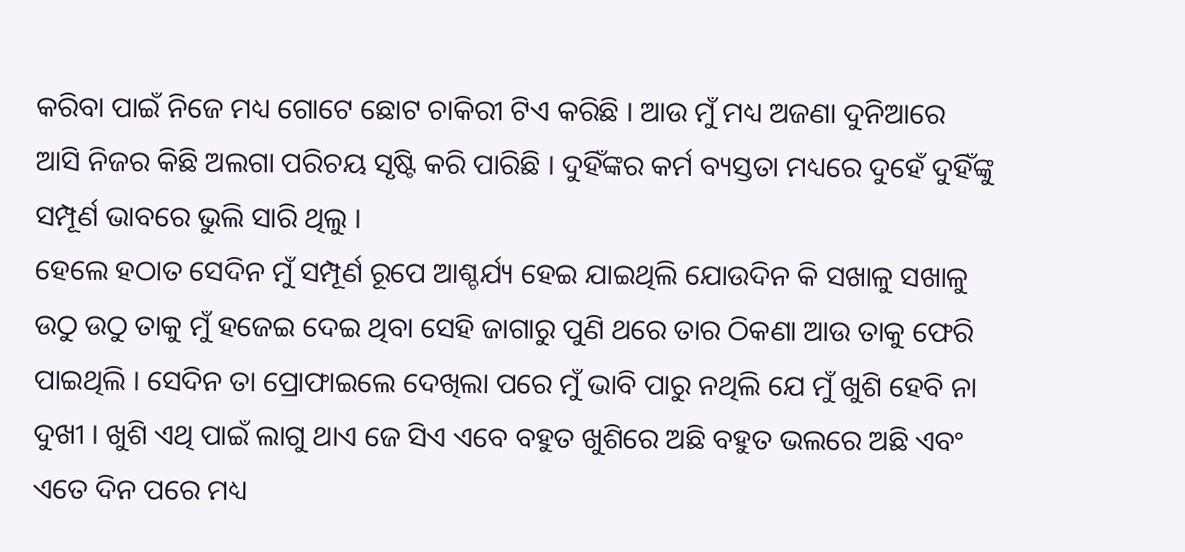କରିବା ପାଇଁ ନିଜେ ମଧ୍ୟ ଗୋଟେ ଛୋଟ ଚାକିରୀ ଟିଏ କରିଛି । ଆଉ ମୁଁ ମଧ୍ୟ ଅଜଣା ଦୁନିଆରେ ଆସି ନିଜର କିଛି ଅଲଗା ପରିଚୟ ସୃଷ୍ଟି କରି ପାରିଛି । ଦୁହିଁଙ୍କର କର୍ମ ବ୍ୟସ୍ତତା ମଧ୍ୟରେ ଦୁହେଁ ଦୁହିଁଙ୍କୁ ସମ୍ପୂର୍ଣ ଭାବରେ ଭୁଲି ସାରି ଥିଲୁ ।
ହେଲେ ହଠାତ ସେଦିନ ମୁଁ ସମ୍ପୂର୍ଣ ରୂପେ ଆଶ୍ଚର୍ଯ୍ୟ ହେଇ ଯାଇଥିଲି ଯୋଉଦିନ କି ସଖାଳୁ ସଖାଳୁ ଉଠୁ ଉଠୁ ତାକୁ ମୁଁ ହଜେଇ ଦେଇ ଥିବା ସେହି ଜାଗାରୁ ପୁଣି ଥରେ ତାର ଠିକଣା ଆଉ ତାକୁ ଫେରି ପାଇଥିଲି । ସେଦିନ ତା ପ୍ରୋଫାଇଲେ ଦେଖିଲା ପରେ ମୁଁ ଭାବି ପାରୁ ନଥିଲି ଯେ ମୁଁ ଖୁଶି ହେବି ନା ଦୁଖୀ । ଖୁଶି ଏଥି ପାଇଁ ଲାଗୁ ଥାଏ ଜେ ସିଏ ଏବେ ବହୁତ ଖୁଶିରେ ଅଛି ବହୁତ ଭଲରେ ଅଛି ଏବଂ ଏତେ ଦିନ ପରେ ମଧ୍ୟ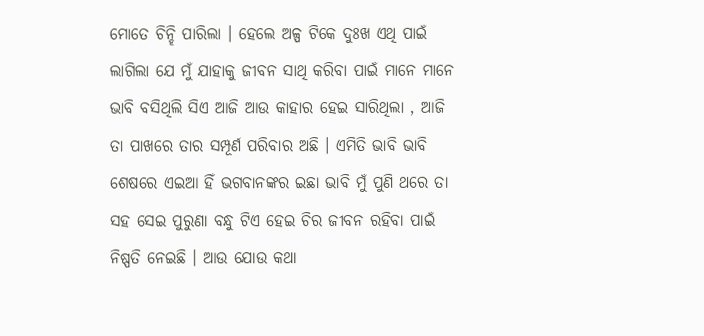ମୋତେ ଚିନ୍ହି ପାରିଲା । ହେଲେ ଅଳ୍ପ ଟିକେ ଦୁଃଖ ଏଥି ପାଇଁ ଲାଗିଲା ଯେ ମୁଁ ଯାହାକୁ ଜୀବନ ସାଥି କରିବା ପାଇଁ ମାନେ ମାନେ ଭାବି ବସିଥିଲି ସିଏ ଆଜି ଆଉ କାହାର ହେଇ ସାରିଥିଲା , ଆଜି ତା ପାଖରେ ତାର ସମ୍ପୂର୍ଣ ପରିବାର ଅଛି । ଏମିତି ଭାବି ଭାବି ଶେଷରେ ଏଇଆ ହିଁ ଭଗବାନଙ୍କର ଇଛା ଭାବି ମୁଁ ପୁଣି ଥରେ ତା ସହ ସେଇ ପୁରୁଣା ବନ୍ଧୁ ଟିଏ ହେଇ ଚିର ଜୀବନ ରହିବା ପାଇଁ ନିଷ୍ପତି ନେଇଛି । ଆଉ ଯୋଉ କଥା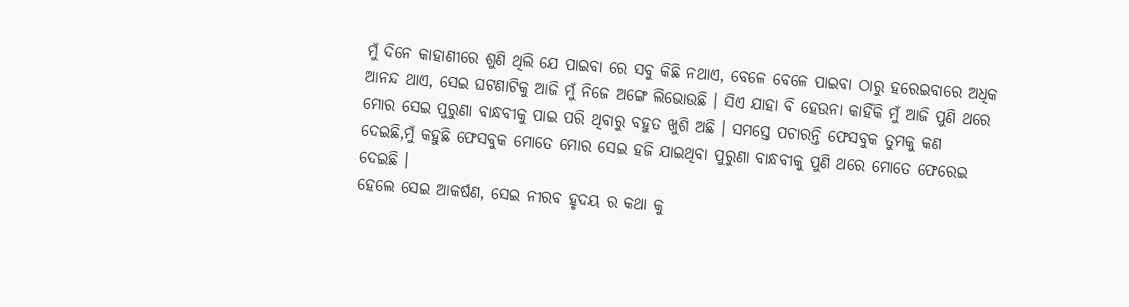ମୁଁ ଦିନେ କାହାଣୀରେ ଶୁଣି ଥିଲି ଯେ ପାଇବା ରେ ସବୁ କିଛି ନଥାଏ, ବେଳେ ବେଳେ ପାଇବା ଠାରୁ ହରେଇବାରେ ଅଧିକ ଆନନ୍ଦ ଥାଏ, ସେଇ ଘଟଣାଟିକୁ ଆଜି ମୁଁ ନିଜେ ଅଙ୍ଗେ ଲିଭୋଉଛି । ସିଏ ଯାହା ବି ହେଉନା କାହିଁକି ମୁଁ ଆଜି ପୁଣି ଥରେ ମୋର ସେଇ ପୁରୁଣା ବାନ୍ଧବୀକୁ ପାଇ ପରି ଥିବାରୁ ବହୁତ ଖୁଶି ଅଛି । ସମସ୍ତେ ପଚାରନ୍ତି ଫେସବୁକ ତୁମକୁ କଣ ଦେଇଛି,ମୁଁ କହୁଛି ଫେସବୁକ ମୋତେ ମୋର ସେଇ ହଜି ଯାଇଥିବା ପୁରୁଣା ବାନ୍ଧବୀକୁ ପୁଣି ଥରେ ମୋତେ ଫେରେଇ ଦେଇଛି ।
ହେଲେ ସେଇ ଆକର୍ଷଣ, ସେଇ ନୀରବ ହୃଦୟ ର କଥା କୁ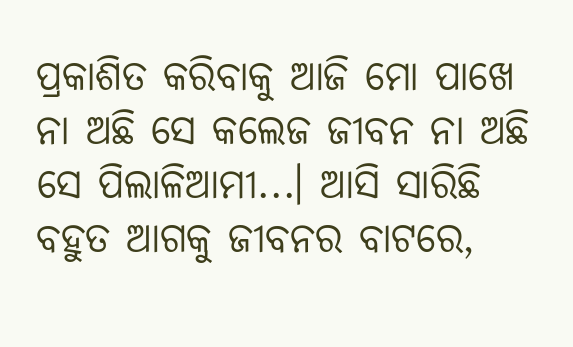ପ୍ରକାଶିତ କରିବାକୁ ଆଜି ମୋ ପାଖେ ନା ଅଛି ସେ କଲେଜ ଜୀବନ ନା ଅଛି ସେ ପିଲାଳିଆମୀ...। ଆସି ସାରିଛି ବହୁତ ଆଗକୁ ଜୀବନର ବାଟରେ,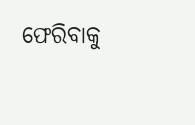ଫେରିବାକୁ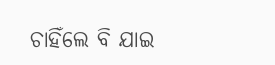ଚାହିଁଲେ ବି ଯାଇ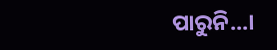ପାରୁନି...।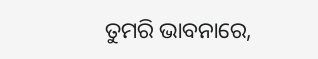ତୁମରି ଭାବନାରେ,